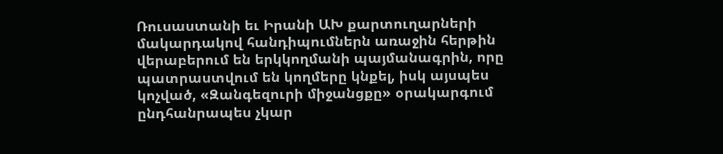Ռուսաստանի եւ Իրանի ԱԽ քարտուղարների մակարդակով հանդիպումներն առաջին հերթին վերաբերում են երկկողմանի պայմանագրին, որը պատրաստվում են կողմերը կնքել, իսկ այսպես կոչված, «Զանգեզուրի միջանցքը» օրակարգում ընդհանրապես չկար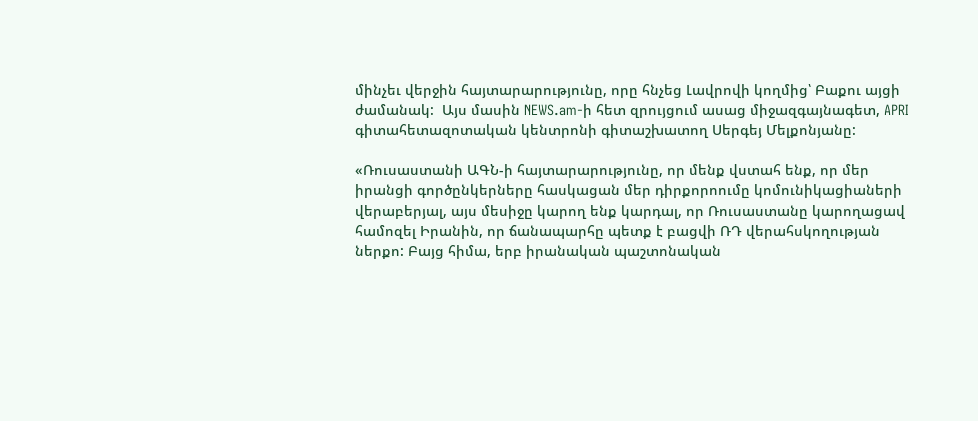մինչեւ վերջին հայտարարությունը, որը հնչեց Լավրովի կողմից՝ Բաքու այցի ժամանակ:  Այս մասին NEWS.am-ի հետ զրույցում ասաց միջազգայնագետ, APRI գիտահետազոտական կենտրոնի գիտաշխատող Սերգեյ Մելքոնյանը:

«Ռուսաստանի ԱԳՆ-ի հայտարարությունը, որ մենք վստահ ենք, որ մեր իրանցի գործընկերները հասկացան մեր դիրքորոումը կոմունիկացիաների վերաբերյալ, այս մեսիջը կարող ենք կարդալ, որ Ռուսաստանը կարողացավ համոզել Իրանին, որ ճանապարհը պետք է բացվի ՌԴ վերահսկողության ներքո: Բայց հիմա, երբ իրանական պաշտոնական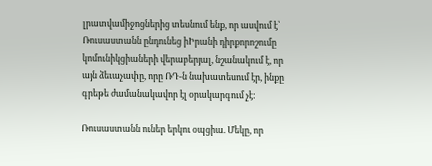լրատվամիջոցներից տեսնում ենք, որ ասվում է՝ Ռուսաստանն ընդունեց իԻրանի դիրքորոշումը կոմունիկցիաների վերաբերյալ, նշանակում է, որ այն ձեւաչափը, որը ՌԴ-ն նախատեսում էր, ինքը գրեթե ժամանակավոր էլ օրակարգում չէ:

Ռուսաստանն ուներ երկու օպցիա. Մեկը, որ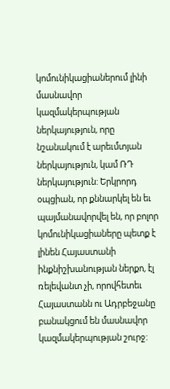կոմունիկացիաներում լինի մասնավոր կազմակերպության ներկայություն, որը նշանակում է արեւմտյան ներկայություն, կամ ՌԴ ներկայություն: Երկրորդ օպցիան, որ քննարկել են եւ պայմանավորվել են, որ բոլոր կոմունիկացիաները պետք է լինեն Հայաստանի ինքնիշխանության ներքո, էլ ռելեվանտ չի, որովհետեւ Հայաստանն ու Ադրբեջանը բանակցում են մասնավոր կազմակերպության շուրջ: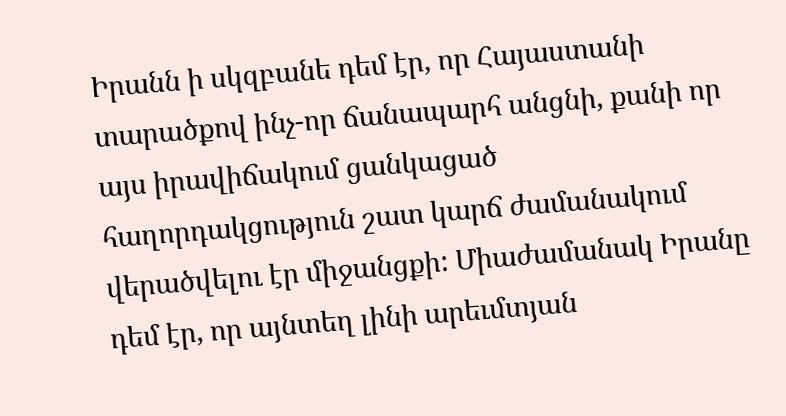Իրանն ի սկզբանե դեմ էր, որ Հայաստանի տարածքով ինչ-որ ճանապարհ անցնի, քանի որ այս իրավիճակում ցանկացած հաղորդակցություն շատ կարճ ժամանակում վերածվելու էր միջանցքի: Միաժամանակ Իրանը դեմ էր, որ այնտեղ լինի արեւմտյան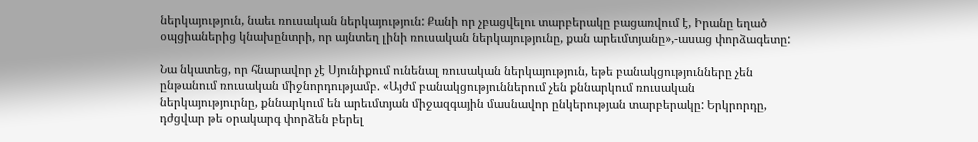ներկայություն, նաեւ ռուսական ներկայություն: Քանի որ չբացվելու տարբերակը բացառվում է, Իրանը եղած օպցիաներից կնախընտրի, որ այնտեղ լինի ռուսական ներկայությունը, քան արեւմտյանը»,-ասաց փորձագետը:

Նա նկատեց, որ հնարավոր չէ Սյունիքում ունենալ ռուսական ներկայություն, եթե բանակցությունները չեն ընթանում ռուսական միջնորդությամբ. «Այժմ բանակցություններում չեն քննարկում ռուսական ներկայություրնը, քննարկում են արեւմտյան միջազգային մասնավոր ընկերության տարբերակը: Երկրորդը, դժցվար թե օրակարգ փորձեն բերել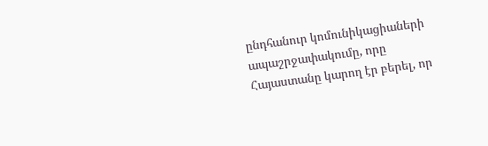ընդհանուր կոմունիկացիաների ապաշրջափակումը, որը Հայաստանը կարող էր բերել, որ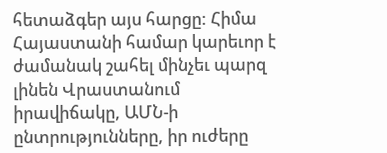հետաձգեր այս հարցը: Հիմա Հայաստանի համար կարեւոր է ժամանակ շահել մինչեւ պարզ լինեն Վրաստանում իրավիճակը, ԱՄՆ-ի ընտրությունները, իր ուժերը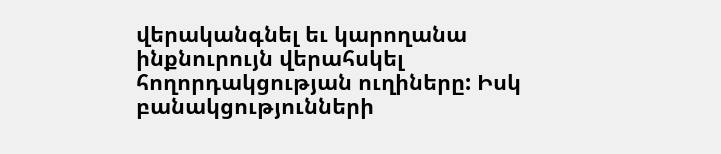վերականգնել եւ կարողանա ինքնուրույն վերահսկել հողորդակցության ուղիները: Իսկ բանակցությունների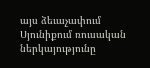այս ձեւաչափում Սյունիքում ռուսական ներկայությունը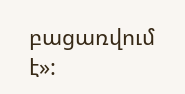բացառվում է»: